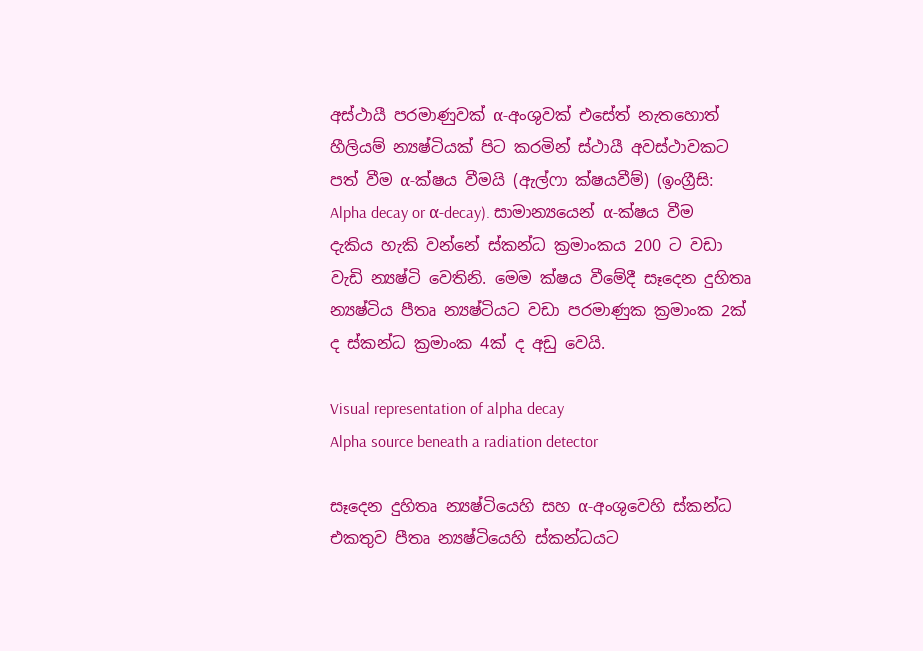අස්ථායී පරමාණුවක් α-අංශුවක් එසේත් නැතහොත් හීලියම් න්‍යෂ්ටියක් පිට කරමින් ස්ථායී අවස්ථාවකට පත් වීම α-ක්ෂය වීමයි (ඇල්ෆා ක්ෂයවීම්) (ඉංග්‍රීසි:  Alpha decay or α-decay). සාමාන්‍යයෙන් α-ක්ෂය වීම දැකිය හැකි වන්නේ ස්කන්ධ ක්‍රමාංකය 200 ට වඩා වැඩි න්‍යෂ්ටි වෙතිනි. මෙම ක්ෂය වීමේදී සෑදෙන දුහිතෘ න්‍යෂ්ටිය පීතෘ න්‍යෂ්ටියට වඩා පරමාණුක ක්‍රමාංක 2ක් ද ස්කන්ධ ක්‍රමාංක 4ක් ද අඩු වෙයි.

Visual representation of alpha decay
Alpha source beneath a radiation detector

සෑදෙන දුහිතෘ න්‍යෂ්ටියෙහි සහ α-අංශුවෙහි ස්කන්ධ එකතුව පීතෘ න්‍යෂ්ටියෙහි ස්කන්ධයට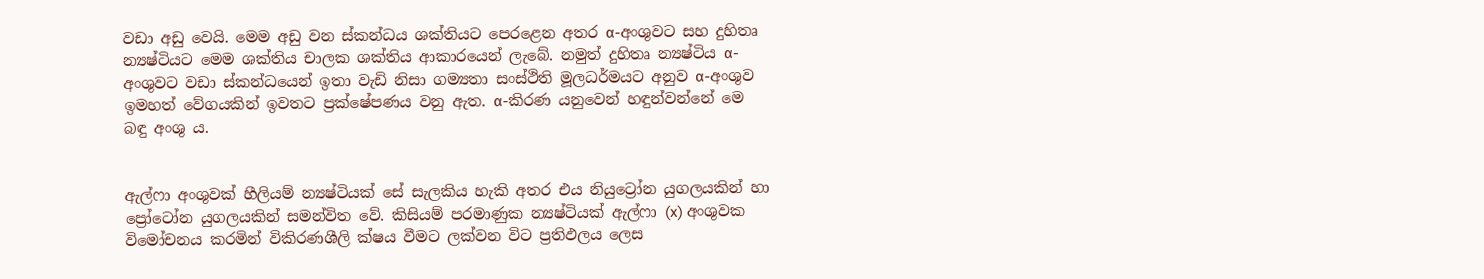වඩා අඩු වෙයි. මෙම අඩු වන ස්කන්ධය ශක්තියට පෙරළෙන අතර α-අංශුවට සහ දුහිතෘ න්‍යෂ්ටියට මෙම ශක්තිය චාලක ශක්තිය ආකාරයෙන් ලැබේ. නමුත් දුහිතෘ න්‍යෂ්ටිය α-අංශුවට වඩා ස්කන්ධයෙන් ඉතා වැඩි නිසා ගම්‍යතා සංස්ථිති මූලධර්මයට අනුව α-අංශුව ඉමහත් වේගයකින් ඉවතට ප්‍රක්ෂේපණය වනු ඇත. α-කිරණ යනුවෙන් හඳුන්වන්නේ මෙ බඳු අංශු ය.


ඇල්ෆා අංශුවක් හීලියම් න්‍යෂ්ටියක් සේ සැලකිය හැකි අතර එය නියුට්‍රෝන යුගලයකින් හා ප්‍රෝටෝන යුගලයකින් සමන්විත වේ. කිසියම් පරමාණුක න්‍යෂ්ටියක් ඇල්ෆා (x) අංශුවක විමෝචනය කරමින් විකිරණශීලි ක්ෂය වීමට ලක්වන විට ප්‍රතිඵලය ලෙස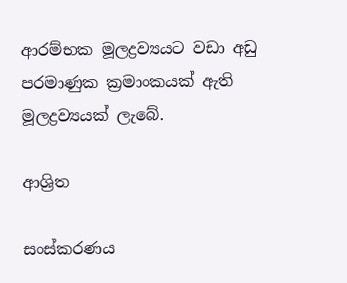ආරම්භක මූලද්‍රව්‍යයට වඩා අඩු පරමාණුක ක්‍රමාංකයක් ඇති මූලද්‍රව්‍යයක් ලැබේ.

ආශ්‍රිත

සංස්කරණය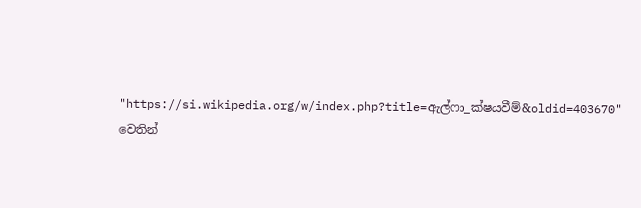"https://si.wikipedia.org/w/index.php?title=ඇල්ෆා_ක්ෂයවීම්&oldid=403670" වෙතින්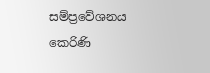සම්ප්‍රවේශනය කෙරිණි